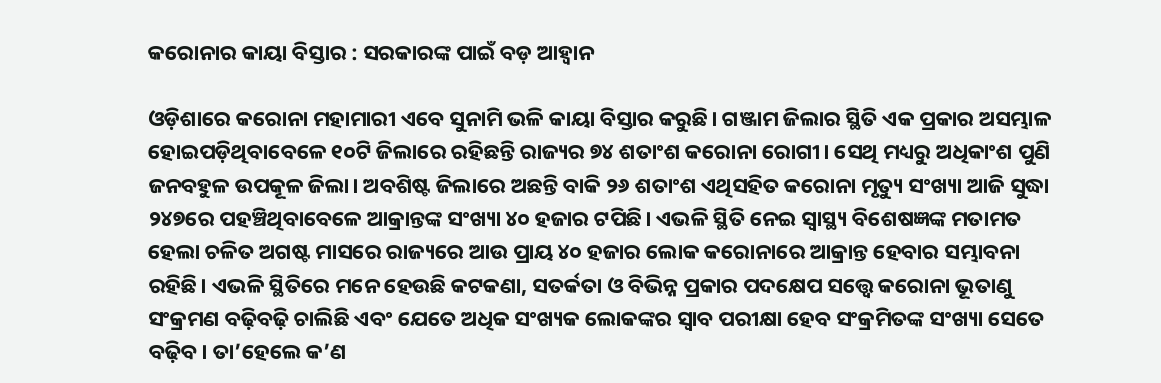କରୋନାର କାୟା ବିସ୍ତାର : ସରକାରଙ୍କ ପାଇଁ ବଡ଼ ଆହ୍ବାନ

ଓଡ଼ିଶାରେ କରୋନା ମହାମାରୀ ଏବେ ସୁନାମି ଭଳି କାୟା ବିସ୍ତାର କରୁଛି। ଗଞ୍ଜାମ ଜିଲାର ସ୍ଥିତି ଏକ ପ୍ରକାର ଅସମ୍ଭାଳ ହୋଇପଡ଼ିଥିବାବେଳେ ୧୦ଟି ଜିଲାରେ ରହିଛନ୍ତି ରାଜ୍ୟର ୭୪ ଶତାଂଶ କରୋନା ରୋଗୀ। ସେଥି ମଧ୍ୟରୁ ଅଧିକାଂଶ ପୁଣି ଜନବହୁଳ ଉପକୂଳ ଜିଲା। ଅବଶିଷ୍ଟ ଜିଲାରେ ଅଛନ୍ତି ବାକି ୨୬ ଶତାଂଶ ଏଥିସହିତ କରୋନା ମୃତ୍ୟୁ ସଂଖ୍ୟା ଆଜି ସୁଦ୍ଧା ୨୪୭ରେ ପହଞ୍ଚିଥିବାବେଳେ ଆକ୍ରାନ୍ତଙ୍କ ସଂଖ୍ୟା ୪୦ ହଜାର ଟପିଛି। ଏଭଳି ସ୍ଥିତି ନେଇ ସ୍ବାସ୍ଥ୍ୟ ବିଶେଷଜ୍ଞଙ୍କ ମତାମତ ହେଲା ଚଳିତ ଅଗଷ୍ଟ ମାସରେ ରାଜ୍ୟରେ ଆଉ ପ୍ରାୟ ୪୦ ହଜାର ଲୋକ କରୋନାରେ ଆକ୍ରାନ୍ତ ହେବାର ସମ୍ଭାବନା ରହିଛି। ଏଭଳି ସ୍ଥିତିରେ ମନେ ହେଉଛି କଟକଣା, ସତର୍କତା ଓ ବିଭିନ୍ନ ପ୍ରକାର ପଦକ୍ଷେପ ସତ୍ତ୍ବେ କରୋନା ଭୂତାଣୁ ସଂକ୍ରମଣ ବଢ଼ିବଢ଼ି ଚାଲିଛି ଏବଂ ଯେତେ ଅଧିକ ସଂଖ୍ୟକ ଲୋକଙ୍କର ସ୍ବାବ ପରୀକ୍ଷା ହେବ ସଂକ୍ରମିତଙ୍କ ସଂଖ୍ୟା ସେତେ ବଢ଼ିବ। ତା’ହେଲେ କ’ଣ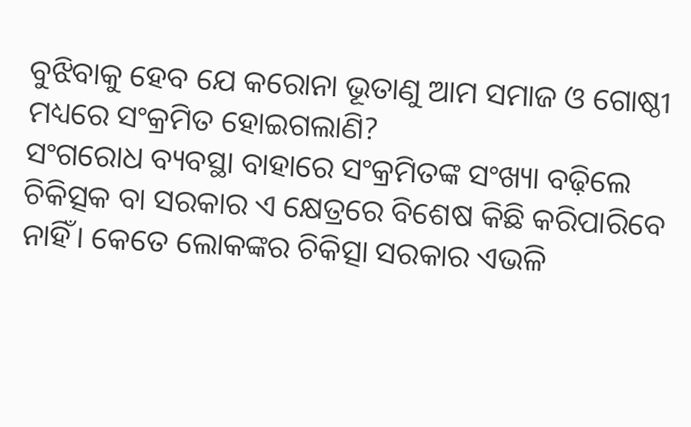ବୁଝିବାକୁ ହେବ ଯେ କରୋନା ଭୂତାଣୁ ଆମ ସମାଜ ଓ ଗୋଷ୍ଠୀ ମଧ୍ୟରେ ସଂକ୍ରମିତ ହୋଇଗଲାଣି?
ସଂଗରୋଧ ବ୍ୟବସ୍ଥା ବାହାରେ ସଂକ୍ରମିତଙ୍କ ସଂଖ୍ୟା ବଢ଼ିଲେ ଚିକିତ୍ସକ ବା ସରକାର ଏ କ୍ଷେତ୍ରରେ ବିଶେଷ କିଛି କରିପାରିବେ ନାହିଁ। କେତେ ଲୋକଙ୍କର ଚିକିତ୍ସା ସରକାର ଏଭଳି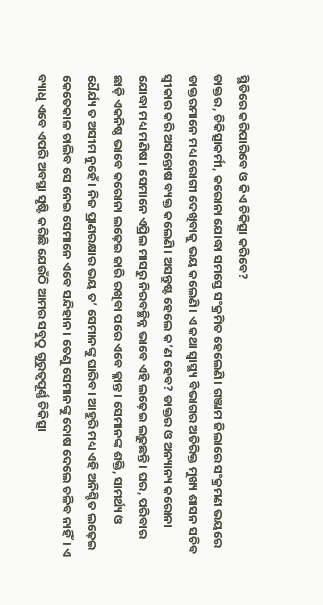ସ୍ଥିତିରେ କରିପାରିବେ ଓ କିଏ ଚିକିତ୍ସା କରିବେ?
ଡାକ୍ତର, ଚିକିତ୍ସାକର୍ମୀ, କରୋନା ଯୋଦ୍ଧା ସମସ୍ତେ ସଂକ୍ରମିତ ହେଲେଣି। ଗଞ୍ଜାମ ଜିଲାରେ ସଂକ୍ରମଣ ଭୟରେ ଡାକ୍ତରମାନେ ମଧ୍ୟ ରୋଗୀ ଦେଖିବାକୁ ଭୟ କଲେଣି। ଏ କଥା ସ୍ବାସ୍ଥ୍ୟ ବିଭାଗର ଅତିରିକ୍ତ ମୁଖ୍ୟ ଶାସନ ସଚିବ ସ୍ବୀକାର କରି ଅସନ୍ତୋଷ ବ୍ୟକ୍ତ କଲେଣି। ଅସନ୍ତୁଷ୍ଟ ହେଲେ କ’ଣ ହେବ? ଡାକ୍ତର ଓ ଅନ୍ୟାନ୍ୟ କରୋନା ଯୋଦ୍ଧା ମଧ୍ୟ ମଣିଷ। ସେମାନେ ଏପ୍ରିଲ ମାସରୁ ନିରବଚ୍ଛିନ୍ନ ଭାବେ ଏହି ଲଢ଼େଇ ଲଢ଼ୁଛନ୍ତି। ଘର, ପରିବାର ଛାଡ଼ି ଏକନିଷ୍ଠ ଭାବେ କରୋନା ଲଢ଼େଇ ଜାରି ରଖିବା ପରେ ଏବେ କ୍ଳାନ୍ତ। ସେମାନଙ୍କ ଶକ୍ତି, ସାମର୍ଥ୍ୟ ଓ ଧୈର୍ଯ୍ୟ ତ ଅସୀମ ନୁହେଁ। ନିଜ ପ୍ରାଣରକ୍ଷାର ଭୟ ତ’ ସେମାନଙ୍କୁ ଘାରିବ। ଆହୁରି ମଧ୍ୟ ଏହି ଅନିଶ୍ଚିତ ଲଢ଼େଇ କେତେକାଳ ଚାଲିବ ସେ ନେଇ ସେମାନେ ଏବେ ସନ୍ଦିହାନ। ତେଣୁ ସେମାନଙ୍କୁ ଦୋଷ ଦେଲେ ଚଳିବ ନାହିଁ। ଏ ବ୍ୟାଧି ଏବେ ଏପରି ଅବସ୍ଥା ସୃଷ୍ଟି କରିଛି ଯେଉଁଠି ଆମର ସବୁଠୁ ଗୁରୁତ୍ବପୂର୍ଣ୍ଣ ଚିକିତ୍ସା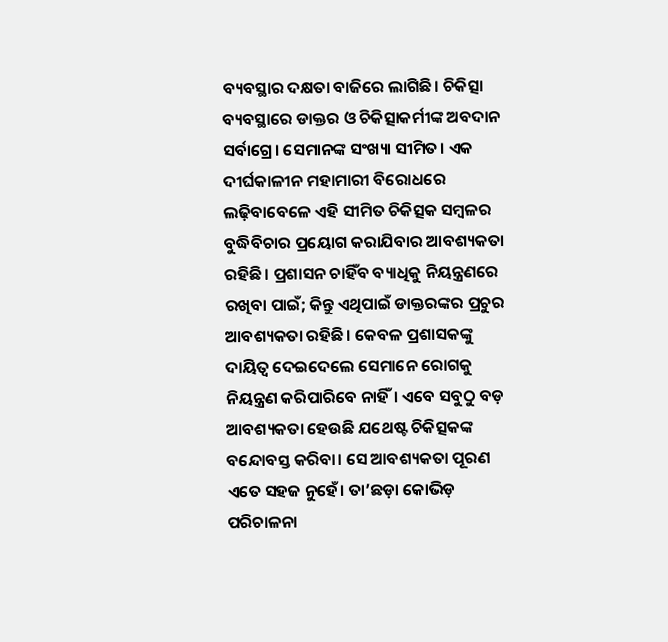ବ୍ୟବସ୍ଥାର ଦକ୍ଷତା ବାଜିରେ ଲାଗିଛି। ଚିକିତ୍ସା ବ୍ୟବସ୍ଥାରେ ଡାକ୍ତର ଓ ଚିକିତ୍ସାକର୍ମୀଙ୍କ ଅବଦାନ ସର୍ବାଗ୍ରେ। ସେମାନଙ୍କ ସଂଖ୍ୟା ସୀମିତ। ଏକ ଦୀର୍ଘକାଳୀନ ମହାମାରୀ ବିରୋଧରେ ଲଢ଼ିବାବେଳେ ଏହି ସୀମିତ ଚିକିତ୍ସକ ସମ୍ବଳର ବୁଦ୍ଧିବିଚାର ପ୍ରୟୋଗ କରାଯିବାର ଆବଶ୍ୟକତା ରହିଛି। ପ୍ରଶାସନ ଚାହିଁବ ବ୍ୟାଧିକୁ ନିୟନ୍ତ୍ରଣରେ ରଖିବା ପାଇଁ; କିନ୍ତୁ ଏଥିପାଇଁ ଡାକ୍ତରଙ୍କର ପ୍ରଚୁର ଆବଶ୍ୟକତା ରହିଛି। କେବଳ ପ୍ରଶାସକଙ୍କୁ ଦାୟିତ୍ବ ଦେଇଦେଲେ ସେମାନେ ରୋଗକୁ ନିୟନ୍ତ୍ରଣ କରିପାରିବେ ନାହିଁ। ଏବେ ସବୁଠୁ ବଡ଼ ଆବଶ୍ୟକତା ହେଉଛି ଯଥେଷ୍ଟ ଚିକିତ୍ସକଙ୍କ ବନ୍ଦୋବସ୍ତ କରିବା। ସେ ଆବଶ୍ୟକତା ପୂରଣ ଏତେ ସହଜ ନୁହେଁ। ତା’ଛଡ଼ା କୋଭିଡ଼ ପରିଚାଳନା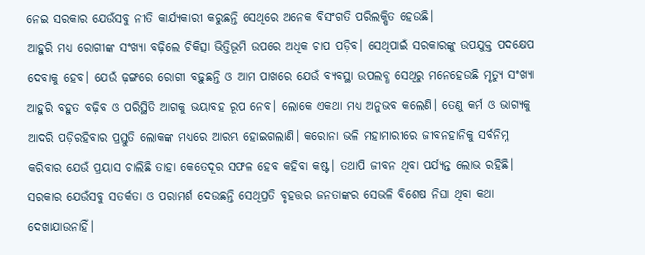ନେଇ ସରକାର ଯେଉଁସବୁ ନୀତି କାର୍ଯ୍ୟକାରୀ କରୁଛନ୍ତି ସେଥିରେ ଅନେକ ବିସଂଗତି ପରିଲକ୍ଷିତ ହେଉଛି।
ଆହୁରି ମଧ୍ୟ ରୋଗୀଙ୍କ ସଂଖ୍ୟା ବଢ଼ିଲେ ଚିକିତ୍ସା ଭିତ୍ତିଭୂମି ଉପରେ ଅଧିକ ଚାପ ପଡ଼ିବ। ସେଥିପାଇଁ ସରକାରଙ୍କୁ ଉପଯୁକ୍ତ ପଦକ୍ଷେପ ଦେବାକୁ ହେବ। ଯେଉଁ ଢ଼ଙ୍ଗରେ ରୋଗୀ ବଢ଼ୁଛନ୍ତି ଓ ଆମ ପାଖରେ ଯେଉଁ ବ୍ୟବସ୍ଥା ଉପଲବ୍ଧ ସେଥିରୁ ମନେହେଉଛି ମୃତ୍ୟୁ ସଂଖ୍ୟା ଆହୁରି ବହୁତ ବଢ଼ିବ ଓ ପରିସ୍ଥିତି ଆଗକୁ ଭୟାବହ ରୂପ ନେବ। ଲୋକେ ଏକଥା ମଧ୍ୟ ଅନୁଭବ କଲେଣି। ତେଣୁ କର୍ମ ଓ ଭାଗ୍ୟକୁ ଆଦରି ପଡ଼ିରହିବାର ପ୍ରସ୍ତୁତି ଲୋକଙ୍କ ମଧ୍ୟରେ ଆରମ୍ଭ ହୋଇଗଲାଣି। କରୋନା ଭଳି ମହାମାରୀରେ ଜୀବନହାନିକୁ ସର୍ବନିମ୍ନ କରିବାର ଯେଉଁ ପ୍ରୟାସ ଚାଲିଛି ତାହା କେତେଦୂର ସଫଳ ହେବ କହିବା କଷ୍ଟ। ତଥାପି ଜୀବନ ଥିବା ପର୍ଯ୍ୟନ୍ତ ଲୋଭ ରହିଛି। ସରକାର ଯେଉଁସବୁ ସତର୍କତା ଓ ପରାମର୍ଶ ଦେଉଛନ୍ତି ସେଥିପ୍ରତି ବୃହତ୍ତର ଜନତାଙ୍କର ସେଭଳି ବିଶେଷ ନିଘା ଥିବା କଥା ଦେଖାଯାଉନାହିଁ।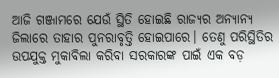ଆଜି ଗଞ୍ଜାମରେ ଯେଉଁ ସ୍ଥିତି ହୋଇଛି ରାଜ୍ୟର ଅନ୍ୟାନ୍ୟ ଜିଲାରେ ତାହାର ପୁନରାବୃତ୍ତି ହୋଇପାରେ। ତେଣୁ ପରିସ୍ଥିତିର ଉପଯୁକ୍ତ ମୁକାବିଲା କରିବା ସରକାରଙ୍କ ପାଇଁ ଏକ ବଡ଼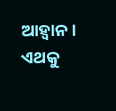ଆହ୍ବାନ। ଏଥକୁ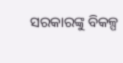ସରକାରଙ୍କୁ ବିକଳ୍ପ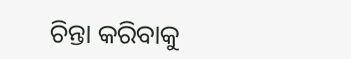ଚିନ୍ତା କରିବାକୁ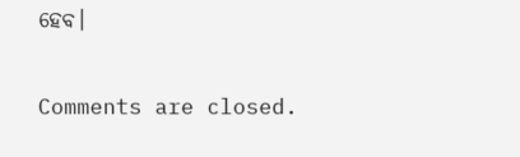ହେବ।

Comments are closed.